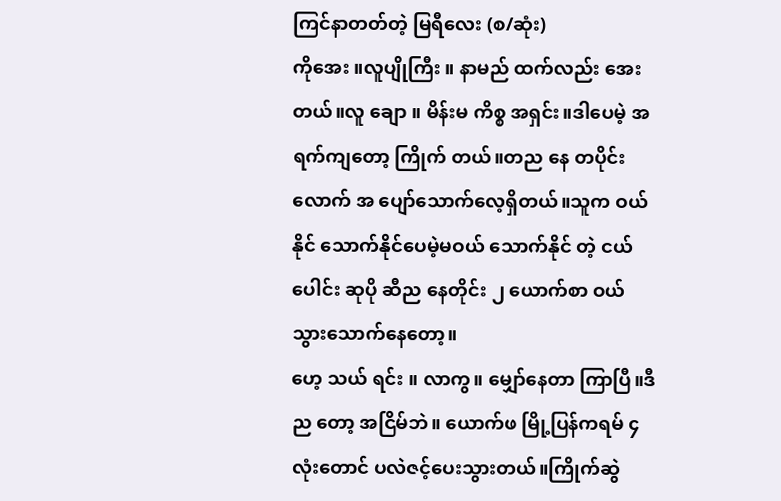ကြင်နာတတ်တဲ့ မြရီလေး (စ/ဆုံး)
ကိုအေး ။လူပျိုကြီး ။ နာမည် ထက်လည်း အေးတယ်။လူ ချော ။ မိန်းမ ကိစ္စ အရှင်း။ဒါပေမဲ့ အရက်ကျတော့ ကြိုက် တယ်။တည နေ တပိုင်းလောက် အ ပျော်သောက်လေ့ရှိတယ်။သူက ဝယ်နိုင် သောက်နိုင်ပေမဲ့မဝယ် သောက်နိုင် တဲ့ ငယ်ပေါင်း ဆုပို ဆီည နေတိုင်း ၂ ယောက်စာ ဝယ် သွားသောက်နေတော့။
ဟေ့ သယ် ရင်း ။ လာကွ။ မျှော်နေတာ ကြာပြီ။ဒီည တော့ အငြိမ်ဘဲ။ ယောက်ဖ မြို့ပြန်ကရမ် ၄ လုံးတောင် ပလဲဇင့်ပေးသွားတယ်။ကြိုက်ဆွဲ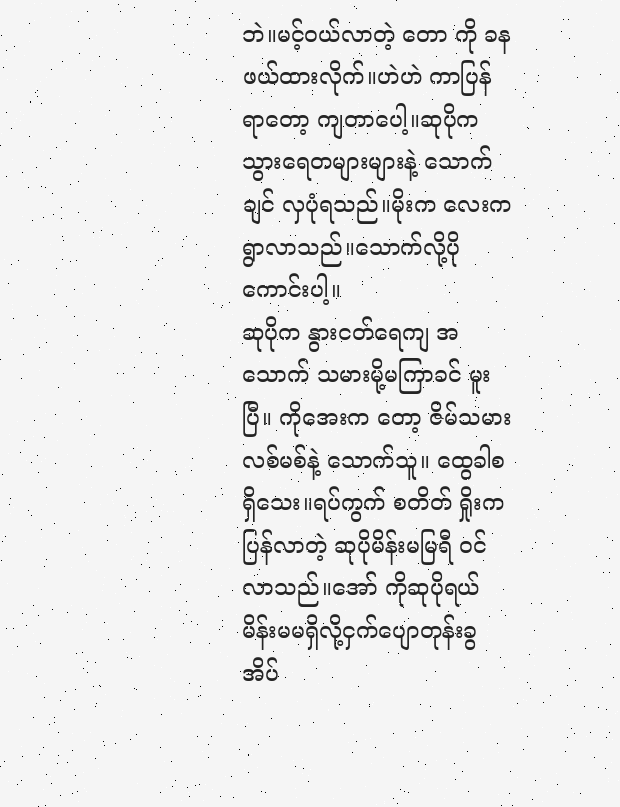ဘဲ။မင့်ဝယ်လာတဲ့ တော ကို ခန ဖယ်ထားလိုက်။ဟဲဟဲ ကာပြန် ရာတော့ ကျတာပေါ့။ဆုပိုက သွားရေတများများနဲ့ သောက်ချင် လှပုံရသည်။မိုးက လေးက ရွာလာသည်။သောက်လို့ပိုကောင်းပါ့။
ဆုပိုက နွားငတ်ရေကျ အ သောက် သမားမို့မကြာခင် မူးပြီ။ ကိုအေးက တော့ ဇိမ်သမားလစ်မစ်နဲ့ သောက်သူ။ ထွေခါစရှိသေး။ရပ်ကွက် စတိတ် ရှိုးက ပြန်လာတဲ့ ဆုပိုမိန်းမမြရီ ဝင် လာသည်။အော် ကိုဆုပိုရယ် မိန်းမမရှိလို့ငှက်ပျောတုန်းခွအိပ်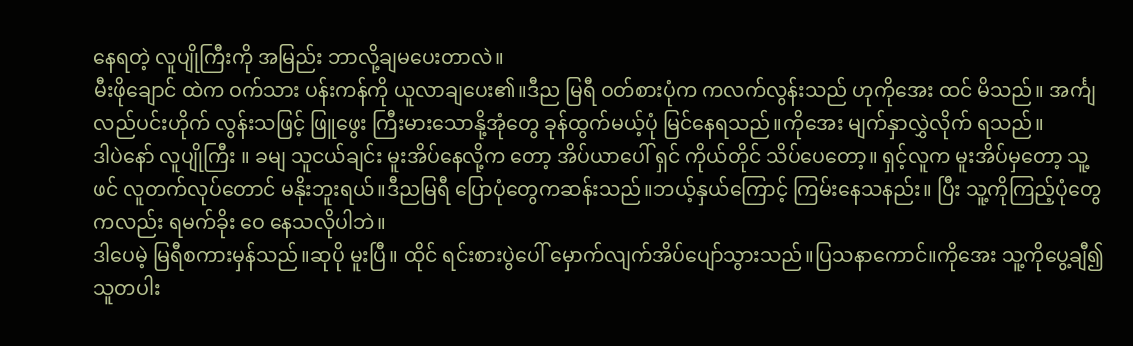နေရတဲ့ လူပျိုကြီးကို အမြည်း ဘာလို့ချမပေးတာလဲ။
မီးဖိုချောင် ထဲက ဝက်သား ပန်းကန်ကို ယူလာချပေး၏။ဒီည မြရီ ဝတ်စားပုံက ကလက်လွန်းသည် ဟုကိုအေး ထင် မိသည်။ အင်္ကျ လည်ပင်းဟိုက် လွန်းသဖြင့် ဖြူဖွေး ကြီးမားသောနို့အုံတွေ ခုန်ထွက်မယ့်ပုံ မြင်နေရသည်။ကိုအေး မျက်နှာလွှဲလိုက် ရသည်။
ဒါပဲနော် လူပျိုကြီး ။ ခမျ သူငယ်ချင်း မူးအိပ်နေလို့က တော့ အိပ်ယာပေါ် ရှင် ကိုယ်တိုင် သိပ်ပေတော့။ ရှင့်လူက မူးအိပ်မှတော့ သူ့ဖင် လူတက်လုပ်တောင် မနိုးဘူးရယ်။ဒီညမြရီ ပြောပုံတွေကဆန်းသည်။ဘယ့်နှယ်ကြောင့် ကြမ်းနေသနည်း။ ပြီး သူ့ကိုကြည့်ပုံတွေကလည်း ရမက်ခိုး ဝေ နေသလိုပါဘဲ။
ဒါပေမဲ့ မြရီစကားမှန်သည်။ဆုပို မူးပြီ။ ထိုင် ရင်းစားပွဲပေါ် မှောက်လျက်အိပ်ပျော်သွားသည်။ပြသနာကောင်။ကိုအေး သူ့ကိုပွေ့ချီ၍ သူတပါး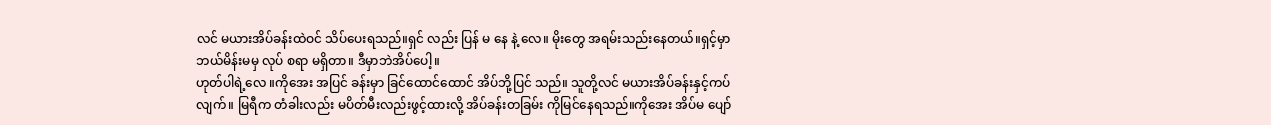လင် မယားအိပ်ခန်းထဲဝင် သိပ်ပေးရသည်။ရှင် လည်း ပြန် မ နေ နဲ့ လေ။ မိုးတွေ အရမ်းသည်းနေတယ်။ရှင့်မှာ ဘယ်မိန်းမမှ လုပ် စရာ မရှိတာ။ ဒီမှာဘဲအိပ်ပေါ့။
ဟုတ်ပါရဲ့လေ ။ကိုအေး အပြင် ခန်းမှာ ခြင်ထောင်ထောင် အိပ်ဘို့ပြင် သည်။ သူတို့လင် မယားအိပ်ခန်းနှင့်ကပ်လျက်။ မြရီက တံခါးလည်း မပိတ်မီးလည်းဖွင့်ထားလို့ အိပ်ခန်းတခြမ်း ကိုမြင်နေရသည်။ကိုအေး အိပ်မ ပျော်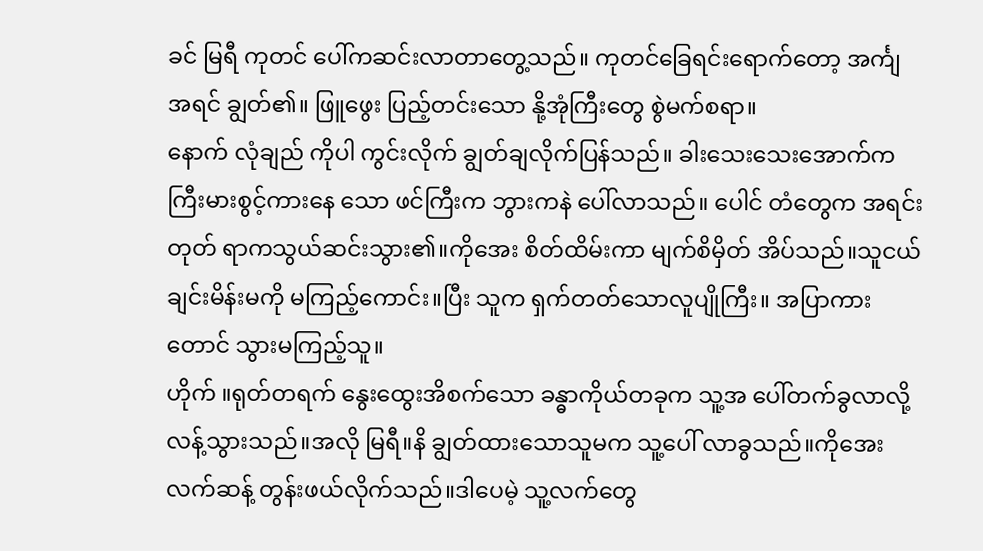ခင် မြရီ ကုတင် ပေါ်ကဆင်းလာတာတွေ့သည်။ ကုတင်ခြေရင်းရောက်တော့ အင်္ကျ အရင် ချွတ်၏။ ဖြူဖွေး ပြည့်တင်းသော နို့အုံကြီးတွေ စွဲမက်စရာ။
နောက် လုံချည် ကိုပါ ကွင်းလိုက် ချွတ်ချလိုက်ပြန်သည်။ ခါးသေးသေးအောက်က ကြီးမားစွင့်ကားနေ သော ဖင်ကြီးက ဘွားကနဲ ပေါ်လာသည်။ ပေါင် တံတွေက အရင်းတုတ် ရာကသွယ်ဆင်းသွား၏။ကိုအေး စိတ်ထိမ်းကာ မျက်စိမှိတ် အိပ်သည်။သူငယ်ချင်းမိန်းမကို မကြည့်ကောင်း။ပြီး သူက ရှက်တတ်သောလူပျိုကြီး။ အပြာကားတောင် သွားမကြည့်သူ။
ဟိုက် ။ရုတ်တရက် နွေးထွေးအိစက်သော ခန္ဓာကိုယ်တခုက သူ့အ ပေါ်တက်ခွလာလို့လန့်သွားသည်။အလို မြရီ။နိ ချွတ်ထားသောသူမက သူ့ပေါ် လာခွသည်။ကိုအေး လက်ဆန့် တွန်းဖယ်လိုက်သည်။ဒါပေမဲ့ သူ့လက်တွေ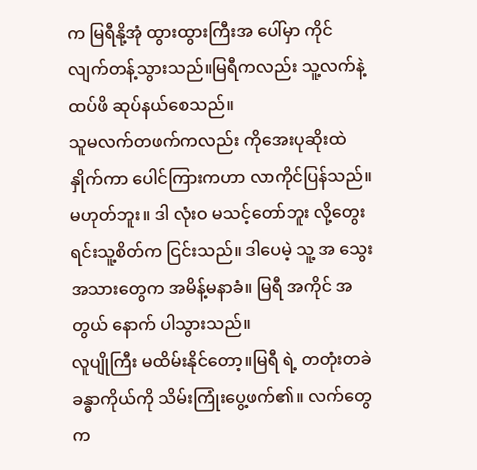က မြရီနို့အုံ ထွားထွားကြီးအ ပေါ်မှာ ကိုင် လျက်တန့်သွားသည်။မြရီကလည်း သူ့လက်နဲ့ထပ်ဖိ ဆုပ်နယ်စေသည်။
သူမလက်တဖက်ကလည်း ကိုအေးပုဆိုးထဲနှိုက်ကာ ပေါင်ကြားကဟာ လာကိုင်ပြန်သည်။မဟုတ်ဘူး။ ဒါ လုံးဝ မသင့်တော်ဘူး လို့တွေးရင်းသူ့စိတ်က ငြင်းသည်။ ဒါပေမဲ့ သူ့ အ သွေးအသားတွေက အမိန့်မနာခံ။ မြရီ အကိုင် အတွယ် နောက် ပါသွားသည်။
လူပျိုကြီး မထိမ်းနိုင်တော့။မြရီ ရဲ့ တတုံးတခဲ ခန္ဓာကိုယ်ကို သိမ်းကြုံးပွေ့ဖက်၏။ လက်တွေက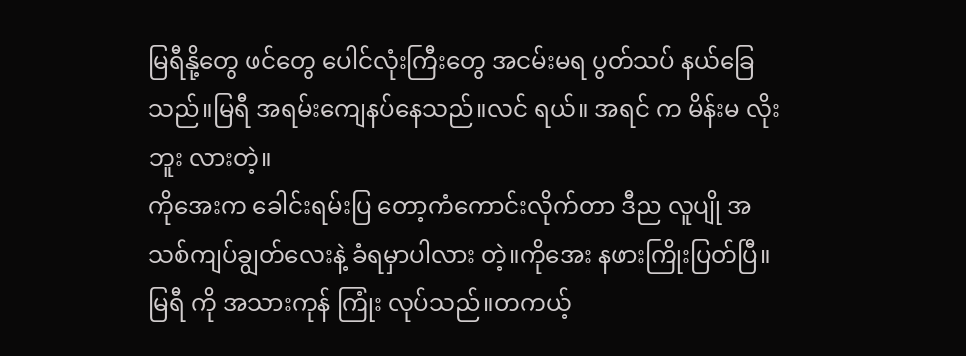မြရီနို့တွေ ဖင်တွေ ပေါင်လုံးကြီးတွေ အငမ်းမရ ပွတ်သပ် နယ်ခြေသည်။မြရီ အရမ်းကျေနပ်နေသည်။လင် ရယ်။ အရင် က မိန်းမ လိုးဘူး လားတဲ့။
ကိုအေးက ခေါင်းရမ်းပြ တော့ကံကောင်းလိုက်တာ ဒီည လူပျို အသစ်ကျပ်ချွတ်လေးနဲ့ ခံရမှာပါလား တဲ့။ကိုအေး နဖားကြိုးပြတ်ပြီ။မြရီ ကို အသားကုန် ကြုံး လုပ်သည်။တကယ့်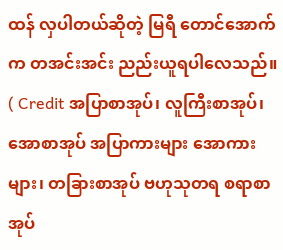ထန် လှပါတယ်ဆိုတဲ့ မြရီ တောင်အောက်က တအင်းအင်း ညည်းယူရပါလေသည်။ ( Credit အပြာစာအုပ်၊ လူကြီးစာအုပ်၊ အောစာအုပ် အပြာကားများ အောကားများ၊ တခြားစာအုပ် ဗဟုသုတရ စရာစာအုပ်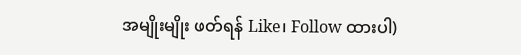အမျိုးမျိုး ဖတ်ရန် Like၊ Follow ထားပါ)